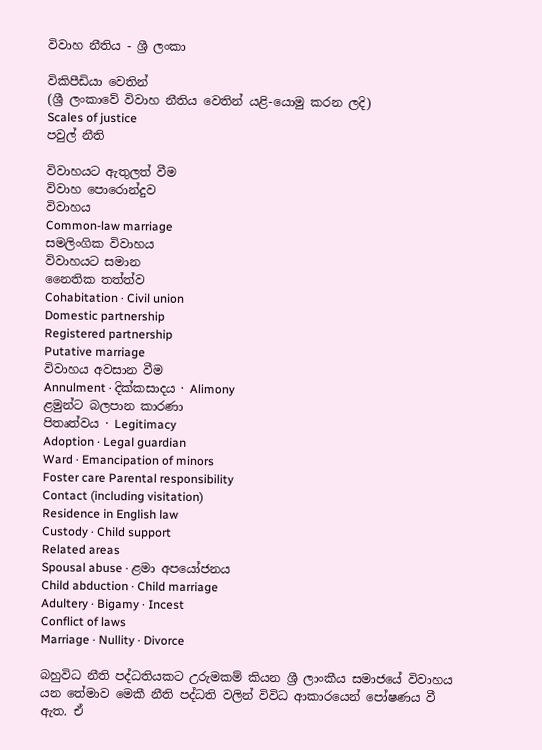විවාහ නීතිය - ශ්‍රී ලංකා

විකිපීඩියා වෙතින්
(ශ්‍රී ලංකාවේ විවාහ නීතිය වෙතින් යළි-යොමු කරන ලදි)
Scales of justice
පවුල් නීති

විවාහයට ඇතුලත් වීම
විවාහ පොරොන්දුව
විවාහය
Common-law marriage
සමලිංගික විවාහය
විවාහයට සමාන
නෛතික තත්ත්ව
Cohabitation · Civil union
Domestic partnership
Registered partnership
Putative marriage
විවාහය අවසාන වීම
Annulment · දික්කසාදය · Alimony
ළමුන්ට බලපාන කාරණා
පිතෘත්වය · Legitimacy
Adoption · Legal guardian
Ward · Emancipation of minors
Foster care Parental responsibility
Contact (including visitation)
Residence in English law
Custody · Child support
Related areas
Spousal abuse · ළමා අපයෝජනය
Child abduction · Child marriage
Adultery · Bigamy · Incest
Conflict of laws
Marriage · Nullity · Divorce

බහුවිධ නීති පද්ධතියකට උරුමකම් කියන ශ්‍රී ලාංකීය සමාජයේ විවාහය යන‍ ‍තේමාව මෙකී නීති පද්ධති වලින් විවිධ ආකාර‍යෙන් පෝෂණය වී ඇත. ඒ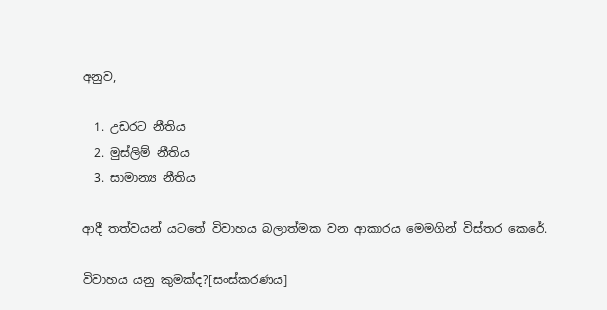අනුව,

  1. උඩරට නීතිය
  2. මුස්ලිම් නීතිය
  3. සාමාන්‍ය නීතිය

ආදී තත්වයන් යටතේ විවාහය බලාත්මක වන ආකාරය මෙමගින් විස්තර ‍කෙරේ.

විවාහය යනු කුමක්ද?[සංස්කරණය]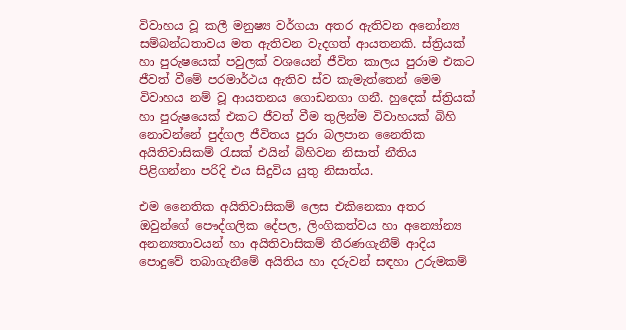විවාහය වූ කලී මනුෂ්‍ය වර්ගයා අතර ඇතිවන අනෝන්‍ය සම්බන්ධතාවය මත ඇතිවන වැදගත් ආයතනකි. ස්ත්‍රියක් හා පුරුෂයෙක් පවුලක් වශයෙන් ජීවිත කාලය පුරාම එකට ජීවත් වීමේ පරමාර්ථය ඇතිව ස්ව කැමැත්තෙන් මෙම විවාහය නම් වූ ආයතනය ගොඩනගා ගනී. හුදෙක් ස්ත්‍රියක් හා පුරුෂයෙක් එකට ජීවත් වීම තුලින්ම විවාහයක් බිහි නොවන්නේ පුද්ගල ජීවිතය පුරා බලපාන නෛතික අයිතිවාසිකම් රැසක් එයින් බිහිවන නිසාත් නීතිය පිළිගන්නා පරිදි එය සිදුවිය යුතු නිසාත්ය.

එම නෛතික අයිතිවාසිකම් ලෙස එකිනෙකා අතර ඔවුන්ගේ පෞද්ගලික දේපල, ලිංගිකත්වය හා අන්‍යෝන්‍ය අනන්‍යතාවයන් හා අයිතිවාසිකම් තීරණගැනීම් ආදිය පොදුවේ තබාගැනීමේ අයිතිය හා දරුවන් සඳහා උරුමකම්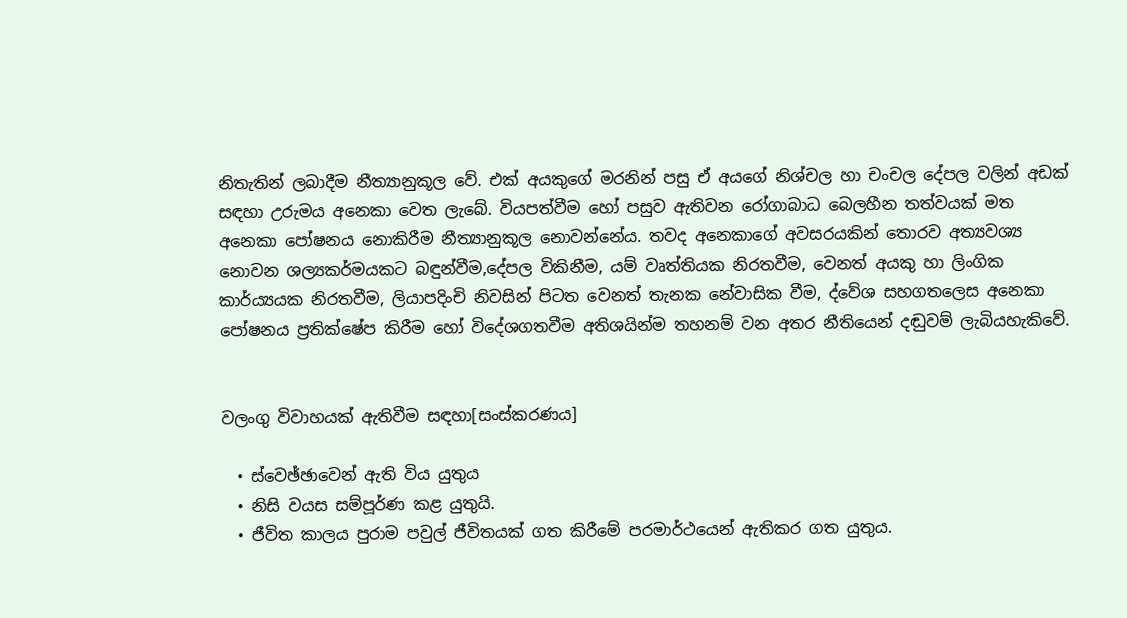නිතැතින් ලබාදීම නීත්‍යානුකූල වේ. එක් අයකුගේ මරනින් පසු ඒ අයගේ නිශ්චල හා චංචල දේපල වලින් අඩක් සඳහා උරුමය අනෙකා වෙත ලැබේ. වියපත්වීම හෝ පසුව ඇතිවන රෝගාබාධ බෙලහීන තත්වයක් මත අනෙකා පෝෂනය නොකිරීම නීත්‍යානුකූල නොවන්නේය. තවද අනෙකාගේ අවසරයකින් තොරව අත්‍යවශ්‍ය නොවන ශල්‍යකර්මයකට බඳුන්වීම,දේපල විකිනීම, යම් වෘත්තියක නිරතවීම, වෙනත් අයකු හා ලිංගික කාර්ය්‍යයක නිරතවීම, ලියාපදිංචි නිවසින් පිටත වෙනත් තැනක නේවාසික වීම, ද්වේශ සහගතලෙස අනෙකා පෝෂනය ප්‍රතික්ෂේප කිරීම හෝ විදේශගතවීම අතිශයින්ම තහනම් වන අතර නීතියෙන් දඬුවම් ලැබියහැකිවේ.


වලංගු විවාහයක් ඇතිවීම සඳහා[සංස්කරණය]

  • ස්වෙඡ්ඡාවෙන් ඇති විය යුතුය
  • නිසි වයස සම්පූර්ණ කළ යුතුයි.
  • ජීවිත කාලය පුරාම පවුල් ජීවිතයක් ගත කිරීමේ පරමාර්ථයෙන් ඇතිකර ගත යුතුය.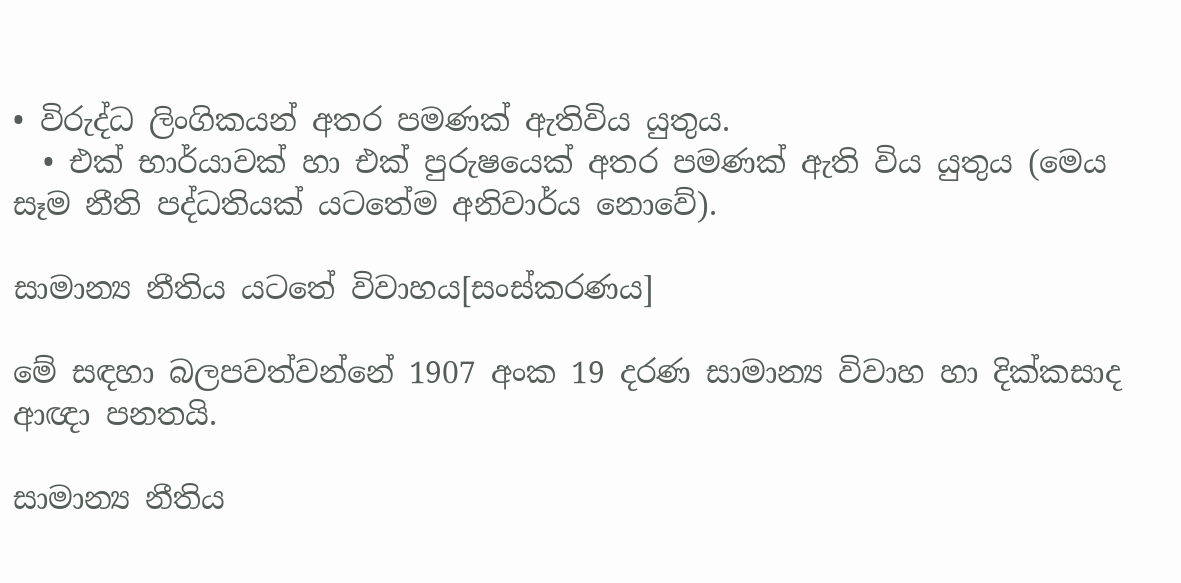• විරුද්ධ ලිංගිකයන් අතර පමණක් ඇතිවිය යුතුය.
  • එක් භාර්යාවක් හා එක් පුරුෂයෙක් අතර පමණක් ඇති විය යුතුය (මෙය සෑම නීති පද්ධතියක් යටතේම අනිවාර්ය නොවේ).

සාමාන්‍ය නීතිය යටතේ විවාහය[සංස්කරණය]

මේ සඳහා බලපවත්වන්නේ 1907 අංක 19 දරණ සාමාන්‍ය විවාහ හා දික්කසාද ආඥා පනතයි.

සාමාන්‍ය නීතිය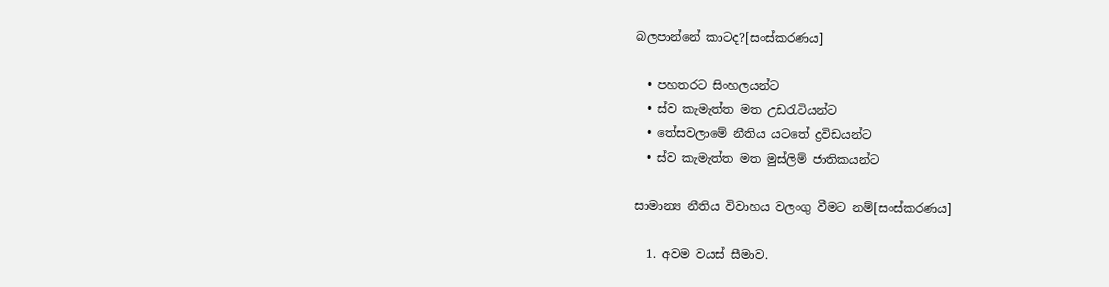බලපාන්නේ කාටද?[සංස්කරණය]

  • පහතරට සිංහලයන්ට
  • ස්ව කැමැත්ත මත උඩරැටියන්ට
  • තේසවලාමේ නීතිය යටතේ ද්‍රවිඩයන්ට
  • ස්ව කැමැත්ත මත මුස්ලිම් ජාතිකයන්ට

සාමාන්‍ය නීතිය විවාහය වලංගු වීමට නම්[සංස්කරණය]

  1. අවම වයස් සීමාව.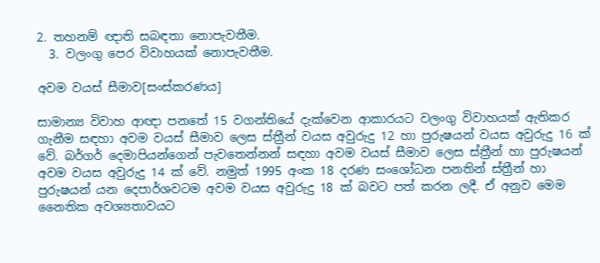2. තහනම් ඥාති සබඳතා නොපැවතීම.
  3. වලංගු පෙර විවාහයක් නොපැවතීම.

අවම වයස් සීමාව[සංස්කරණය]

සාමාන්‍ය විවාහ ආඥා පනතේ 15 වගන්තියේ දැක්වෙන ආකාරයට වලංගු විවාහයක් ඇතිකර ගැනීම සඳහා අවම වයස් සීමාව ලෙස ස්ත්‍රීන් වයස අවුරුදු 12 හා පුරුෂයන් වයස අවුරුදු 16 ක් වේ. බර්ගර් දෙමාපියන්ගෙන් පැවතෙන්නන් සඳහා අවම වයස් සීමාව ලෙස ස්ත්‍රීන් හා පුරුෂයන් අවම වයස අවුරුදු 14 ක් වේ. නමුත් 1995 අංක 18 දරණ සංශෝධන පනතින් ස්ත්‍රීන් හා පුරුෂයන් යන දෙපාර්ශවටම අවම වයස අවුරුදු 18 ක් බවට පත් කරන ‍ලදී. ඒ අනුව මෙම නෛතික අවශ්‍යතාව‍යට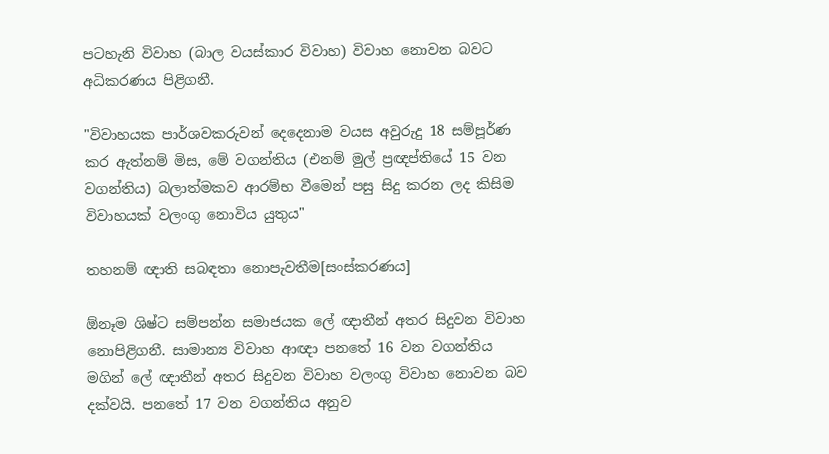පටහැනි විවාහ (බාල වයස්කාර විවාහ) විවාහ නොවන බවට අධිකරණය පිළිගනී.

"විවාහයක පාර්ශවකරුවන් දෙදෙනාම වයස අවුරුදු 18 සම්පූර්ණ කර ඇත්නම් මිස, මේ වගන්තිය (එනම් මුල් ප්‍රඥප්තියේ 15 වන වගන්තිය) බලාත්මකව ආරම්භ වීමෙන් පසු සිදු කරන ලද කිසිම විවාහයක් වලංගු නොවිය යුතුය"

තහනම් ඥාති සබඳතා නොපැවතීම[සංස්කරණය]

ඕනෑම ශිෂ්ට සම්පන්න සමාජයක ලේ ඥාතීන් අතර සිදුවන විවාහ නොපිළිගනී. සාමාන්‍ය විවාහ ආඥා පනතේ 16 වන වගන්තිය මගින් ලේ ඥාතීන් අතර සිදුවන විවාහ වලංගු විවාහ නොවන බව දක්වයි. පනතේ 17 වන වගන්තිය අනුව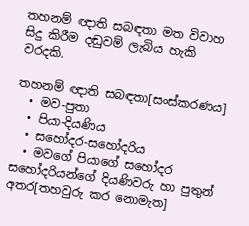තහනම් ඥාති සබඳතා මත විවාහ සිදු කිරීම දඬුවම් ලැබිය හැකි වරදකි.

තහනම් ඥාති සබඳතා[සංස්කරණය]
  • මව-පුතා
  • පියා-දියණිය
  • සහෝදර-සහෝදරිය
  • මවගේ පියාගේ සහෝදර සහෝදරියන්ගේ දියණිවරු හා පුතුන් අතර[තහවුරු කර නොමැත]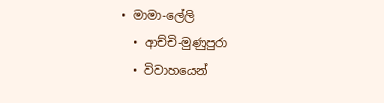• මාමා-ලේලි
  • ආච්චි-මුණුපුරා
  • විවාහයෙන්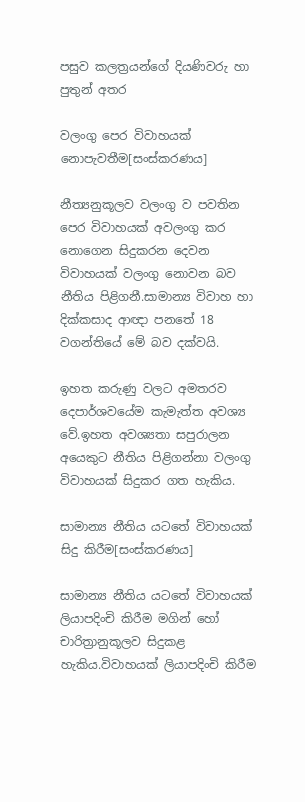පසුව කලත්‍රයන්ගේ දියණිවරු හා පුතුන් අතර

වලංගු පෙර විවාහයක් නොපැවතීම[සංස්කරණය]

නීත්‍යනුකූලව වලංගු ව පවතින පෙර විවාහයක් අවලංගු කර නොගෙන සිදුකරන දෙවන විවාහයක් වලංගු නොවන බව නීතිය පිළිගනී.සාමාන්‍ය විවාහ හා දික්කසාද ආඥා පනතේ 18 වගන්තියේ මේ බව දක්වයි.

ඉහත කරුණු වලට අමතරව දෙපාර්ශවයේම කැමැත්ත අවශ්‍ය වේ.ඉහත අවශ්‍යතා සපුරාලන අයෙකුට නීතිය පිළිගන්නා වලංගු විවාහයක් සිදුකර ගත හැකිය.

සාමාන්‍ය නීතිය යටතේ විවාහයක් සිදු කිරීම[සංස්කරණය]

සාමාන්‍ය නීතිය යටතේ විවාහයක් ලියාපදිංචි කිරීම මගින් හෝ චාරිත්‍රානුකූලව සිදුකළ හැකිය.විවාහයක් ලියාපදිංචි කිරීම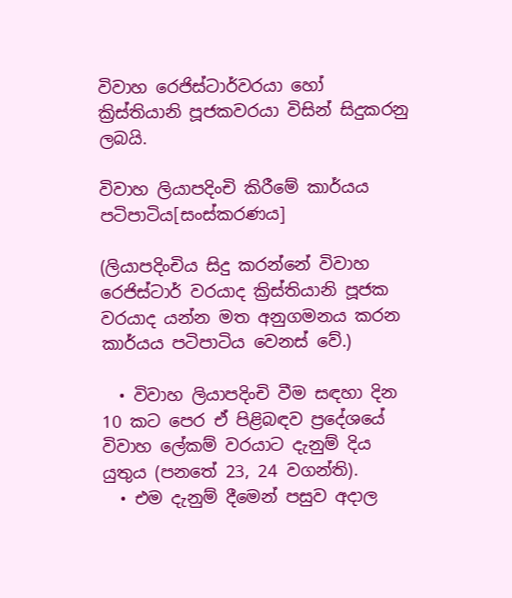විවාහ රෙජිස්ටාර්වරයා හෝ ක්‍රිස්තියානි පූජකවරයා විසින් සිදුකරනු ලබයි.

විවාහ ලියාපදිංචි කිරීමේ කාර්යය පටිපාටිය[සංස්කරණය]

(ලියාපදිංචිය සිදු කරන්නේ විවාහ රෙජිස්ටාර් වරයාද ක්‍රිස්තියානි පූජක වරයාද යන්න මත අනුගමනය කරන කාර්යය පටිපාටිය වෙනස් වේ.)

  • විවාහ ලියාපදිංචි වීම සඳහා දින 10 කට පෙර ඒ පිළිබඳව ප්‍ර‍දේශයේ විවාහ ලේකම් වරයාට දැනුම් දිය යුතුය (පන‍තේ 23, 24 වගන්ති).
  • එම දැනුම් දීමෙන් පසුව අදාල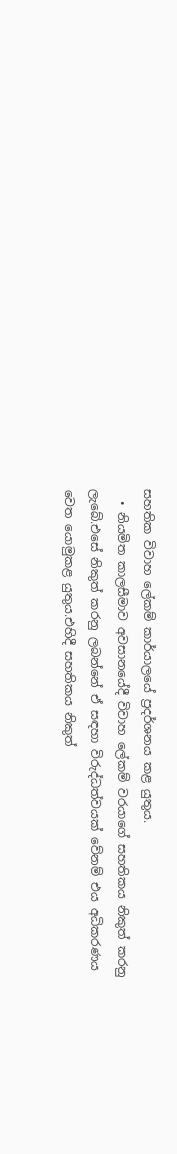සහතික විවාහ ලේකම් කාර්යාලයේ ප්‍රදර්ශනය කළ යුතුය.
  • නියමිත කාලසීමාව අවසානයේදී විවාහ ලේකම් වරයාගේ සහතිකය නිකුත් කරනු ලැබේ.එසේ නිකුත් කරනු ලබන්නේ ඒ සඳහා විරුද්ධත්වයක් වේනම් එය අධිකරණය වෙත ‍යොමුකළ යුතුය.එහිදී සහතිකය නිකුත්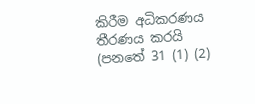කිරීම අධිකරණය තීරණය කරයි (පනතේ 31 (1) (2)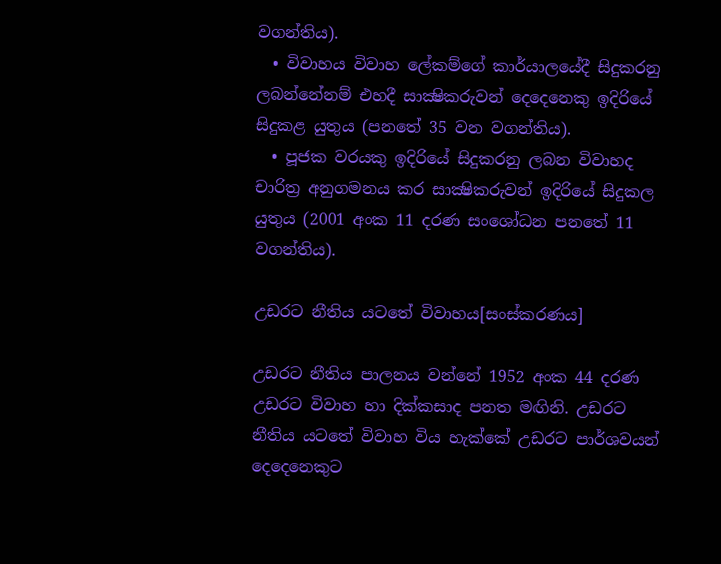වගන්තිය).
  • විවාහය විවාහ ලේකම්ගේ කාර්යාලයේදී සිදුකරනු ලබන්නේනම් එහදී සාක්‍ෂිකරුවන් දෙදෙනෙකු ඉදිරියේ සිදුකළ යුතුය (පනතේ 35 වන වගන්තිය).
  • පූජක වරයකු ඉදිරියේ සිදුකරනු ලබන විවාහද චාරිත්‍ර අනුගමනය කර සාක්‍ෂිකරුවන් ඉදිරියේ සිදුකල යුතුය (2001 අංක 11 දරණ සංශෝධන පනතේ 11 වගන්තිය).

උඩරට නීතිය යටතේ විවාහය[සංස්කරණය]

උඩරට නීතිය පාලනය වන්නේ 1952 අංක 44 දරණ උඩරට විවාහ හා දික්කසාද පනත මඟිනි. උඩරට නීතිය යටතේ විවාහ විය හැක්කේ උඩරට පාර්ශවයන් දෙදෙනෙකුට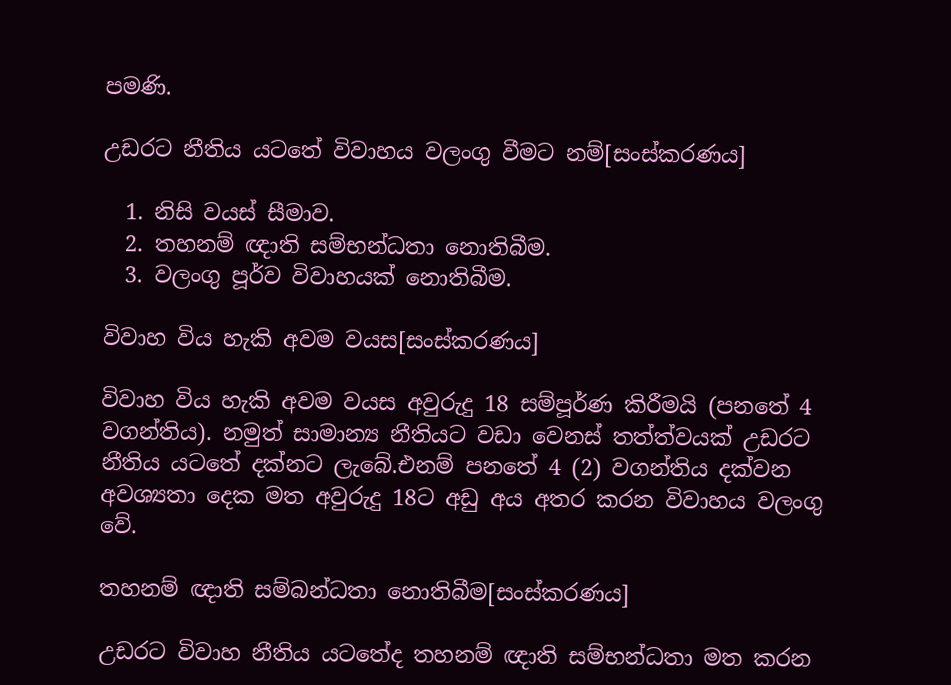පමණි.

උඩරට නීතිය යටතේ විවාහය වලංගු වීමට නම්[සංස්කරණය]

  1. නිසි වයස් සීමාව.
  2. තහනම් ඥාති සම්භන්ධතා නොතිබීම.
  3. වලංගු පූර්ව විවාහයක් නොතිබීම.

විවාහ විය හැකි අවම වයස[සංස්කරණය]

විවාහ විය හැකි අවම වයස අවුරුදු 18 සම්පූර්ණ කිරීමයි (පනතේ 4 වගන්තිය). නමුත් සාමාන්‍ය නීතියට වඩා වෙනස් තත්ත්වයක් උඩරට නීතිය යටතේ දක්නට ලැබේ.එනම් පනතේ 4 (2) වගන්තිය දක්වන අවශ්‍යතා දෙක මත අවුරුදු 18ට අඩු අය අතර කරන විවාහය වලංගු වේ.

තහනම් ඥාති සම්බන්ධතා නොතිබීම[සංස්කරණය]

උඩරට විවාහ නීතිය යටතේද තහනම් ඥාති සම්භන්ධතා මත කරන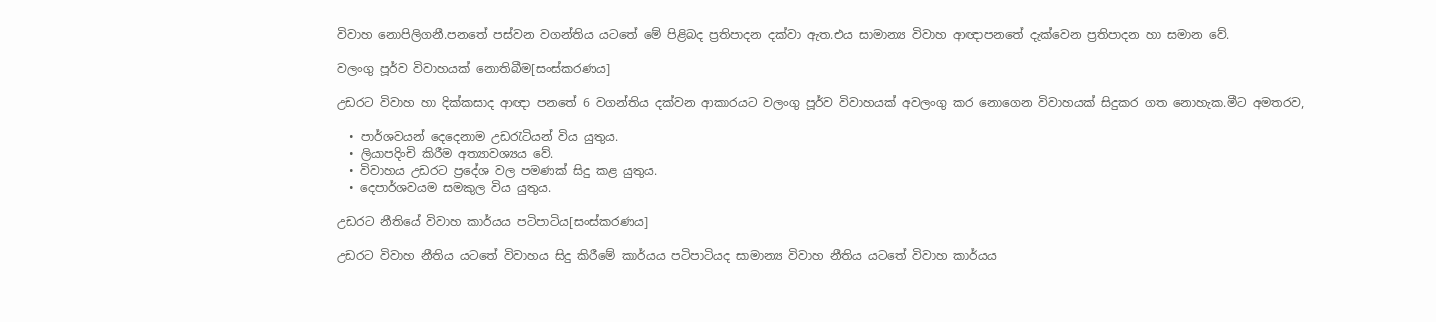විවාහ නොපිලිගනී.පනතේ පස්වන වගන්තිය යටතේ මේ පිළිබද ප්‍රතිපාදන දක්වා ඇත.එය සාමාන්‍ය විවාහ ආඥාපනතේ දැක්වෙන ප්‍රතිපාදන හා සමාන වේ.

වලංගු පූර්ව විවාහයක් නොතිබීම[සංස්කරණය]

උඩරට විවාහ හා දික්කසාද ආඥා පනතේ 6 වගන්තිය දක්වන ආකාරයට වලංගු පූර්ව විවාහයක් අවලංගු කර නොගෙන විවාහයක් සිදුකර ගත නොහැක.මීට අමතරව,

  • පාර්ශවයන් දෙදෙනාම උඩරැටියන් විය යුතුය.
  • ලියාපදිංචි කිරීම අත්‍යාවශ්‍යය වේ.
  • විවාහය උඩරට ප්‍රදේශ වල පමණක් සිදු කළ යුතුය.
  • දෙපාර්ශවයම සමකුල විය යුතුය.

උඩරට නීතියේ විවාහ කාර්යය පටිපාටිය[සංස්කරණය]

උඩරට විවාහ නීතිය යටතේ විවාහය සිදු කිරීමේ කාර්යය පටිපාටියද සාමාන්‍ය විවාහ නීතිය යටතේ විවාහ කාර්යය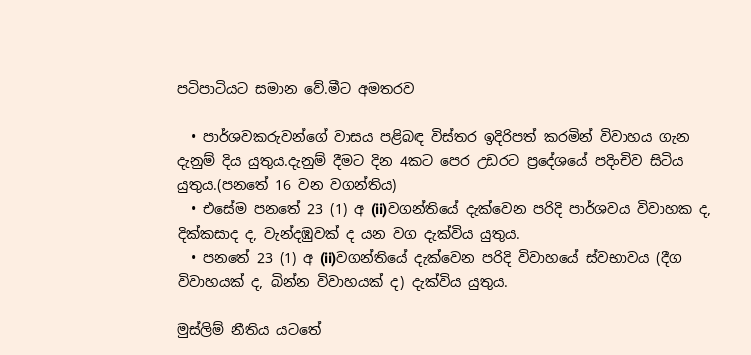පටිපාටියට සමාන වේ.මීට අමතරව

  • පාර්ශවකරුවන්ගේ වාසය පළිබඳ විස්තර ඉදිරිපත් කරමින් විවාහය ගැන දැනුම් දිය යුතුය.දැනුම් දීමට දින 4කට පෙර උඩරට ප්‍රදේශයේ පදිංචිව සිටිය යුතුය.(පනතේ 16 වන වගන්තිය)
  • එසේම පනතේ 23 (1) අ (ii)වගන්තියේ දැක්වෙන පරිදි පාර්ශවය විවාහක ද, දික්කසාද ද, වැන්දඹුවක් ද යන වග දැක්විය යුතුය.
  • පනතේ 23 (1) අ (ii)වගන්තියේ දැක්වෙන පරිදි විවාහයේ ස්වභාවය (දීග විවාහයක් ද, බින්න විවාහයක් ද) දැක්විය යුතුය.

මුස්ලිම් නීතිය යට‍තේ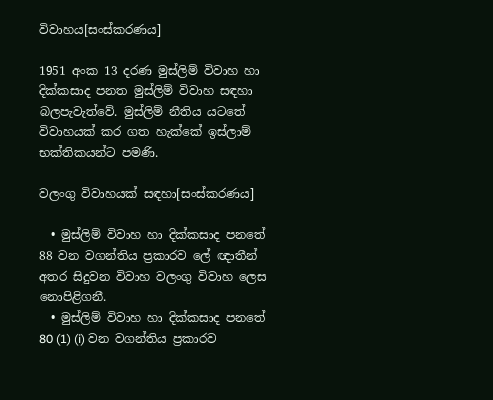විවාහය[සංස්කරණය]

1951 අංක 13 දරණ මුස්ලිම් විවාහ හා දික්කසාද පනත මුස්ලිම් විවාහ සඳහා බලපැවැත්වේ. මුස්ලිම් නීතිය යට‍තේ විවාහයක් කර ගත හැක්කේ ඉස්ලාම් භක්තිකයන්ට පමණි.

වලංගු විවාහයක් සඳහා[සංස්කරණය]

  • මුස්ලිම් විවාහ හා දික්කසාද පනතේ 88 වන වගන්තිය ප්‍රකාරව ලේ ඥාතීන් අතර සිදුවන විවාහ වලංගු විවාහ ලෙස නොපිළිගනී.
  • මුස්ලිම් විවාහ හා දික්කසාද පනතේ 80 (1) (i) වන වගන්තිය ප්‍රකාරව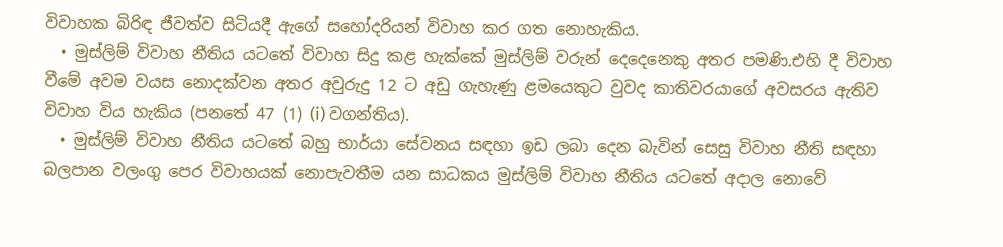විවාහක බිරිඳ ජීවත්ව සිටියදී ඇගේ සහෝදරියන් විවාහ කර ගත නොහැකිය.
  • මුස්ලිම් විවාහ නීතිය යට‍තේ විවාහ සිදු කළ හැක්කේ මුස්ලිම් වරුන් දෙදෙනෙකු අතර පමණි.එහි දී විවාහ වීමේ අවම වයස නොදක්වන අතර අවුරුදු 12 ට අඩු ගැහැණු ළමයෙකුට වුවද කාතිවරයාගේ අවසරය ඇතිව විවාහ විය හැකිය (පනතේ 47 (1) (i) වගන්තිය).
  • මුස්ලිම් විවාහ නීතිය යට‍තේ බහු භාර්යා සේවනය සඳහා ඉඩ ලබා දෙන බැවින් සෙසු විවාහ නීති සඳහා බලපාන වලංගු පෙර විවාහයක් නොපැවතීම යන සාධකය මුස්ලිම් විවාහ නීතිය යට‍තේ අදාල නොවේ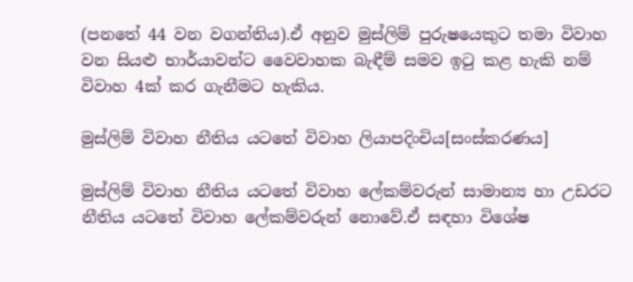(පනතේ 44 වන වගන්තිය).ඒ අනුව මුස්ලිම් පුරුෂයෙකුට තමා විවාහ වන සියළු භාර්යාවන්ට වෛවාහක බැඳීම් සමව ඉටු කළ හැකි නම් විවාහ 4ක් කර ගැනීමට හැකිය.

මුස්ලිම් විවාහ නීතිය යට‍තේ විවාහ ලියාපදිංචිය[සංස්කරණය]

මුස්ලිම් විවාහ නීතිය යට‍තේ විවාහ ලේකම්වරුන් සාමාන්‍ය හා උඩරට නීතිය යට‍තේ විවාහ ලේකම්වරුන් නොවේ.ඒ සඳහා විශේෂ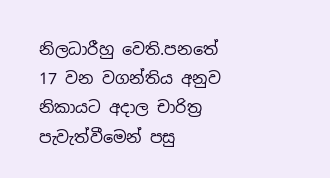නිලධාරීහු වෙති.පනතේ 17 වන වගන්තිය අනුව නිකායට අදාල චාරිත්‍ර පැවැත්වීමෙන් පසු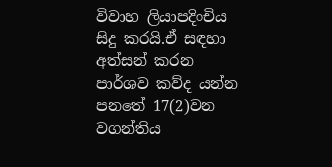විවාහ ලියාපදිංචිය සිදු කරයි.ඒ සඳහා අත්සන් කරන පාර්ශව කව්ද යන්න පනතේ 17(2)වන වගන්තිය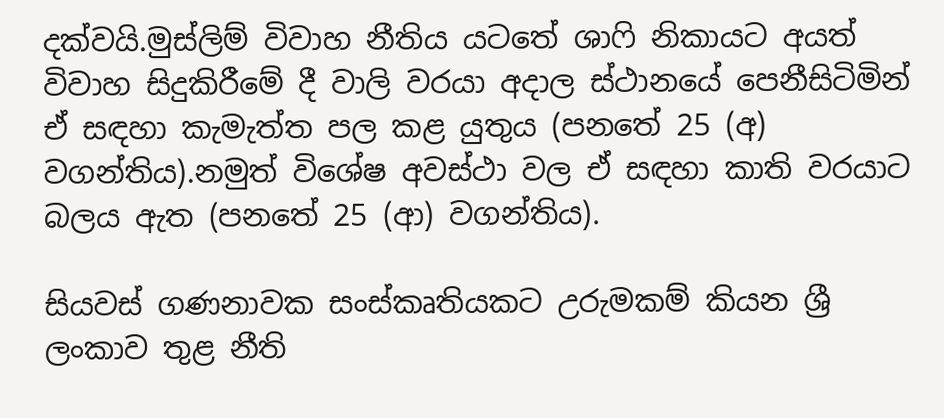දක්වයි.මුස්ලිම් විවාහ නීතිය යට‍තේ ශාෆි නිකායට අයත් විවාහ සිදුකිරීමේ දී වාලි වරයා අදාල ස්ථානයේ පෙනීසිටිමින් ඒ සඳහා කැමැත්ත පල කළ යුතුය (පනතේ 25 (අ) වගන්තිය).නමුත් විශේෂ අවස්ථා වල ඒ සඳහා කාති වරයාට බලය ඇත (පනතේ 25 (ආ) වගන්තිය).

සියවස් ගණනාවක සංස්කෘතියකට උරුමකම් කියන ශ්‍රී ලංකාව තුළ නීති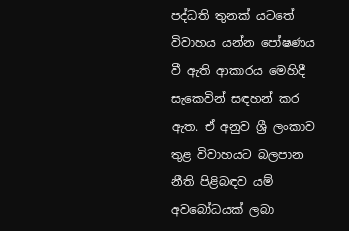පද්ධති තුනක් යට‍තේ විවාහය යන්න පෝෂණය වී ඇති ආකාරය මෙහිදී සැකෙවින් සඳහන් කර ඇත. ඒ අනුව ශ්‍රී ලංකාව තුළ විවාහයට බලපාන නීති පිළිබඳව යම් අවබෝධයක් ලබා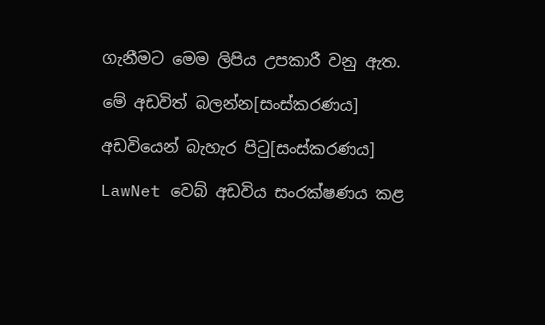ගැනීමට මෙම ලිපිය උපකාරී වනු ඇත.

මේ අඩවිත් බලන්න[සංස්කරණය]

අඩවියෙන් බැහැර පිටු[සංස්කරණය]

LawNet වෙබ් අඩවිය සංරක්ෂණය කළ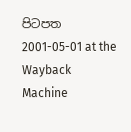පිටපත 2001-05-01 at the Wayback Machine